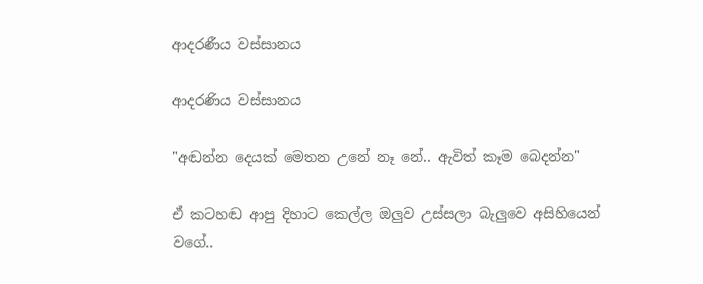ආදරණීය වස්සානය

ආදරණිය වස්සානය

"අඬන්න දෙයක් මෙතන උනේ නෑ නේ.. ඇවිත් කෑම බෙදන්න"

ඒ කටහඬ ආපු දිහාට කෙල්ල ඔලුව උස්සලා බැලුවෙ අසිහියෙන් වගේ..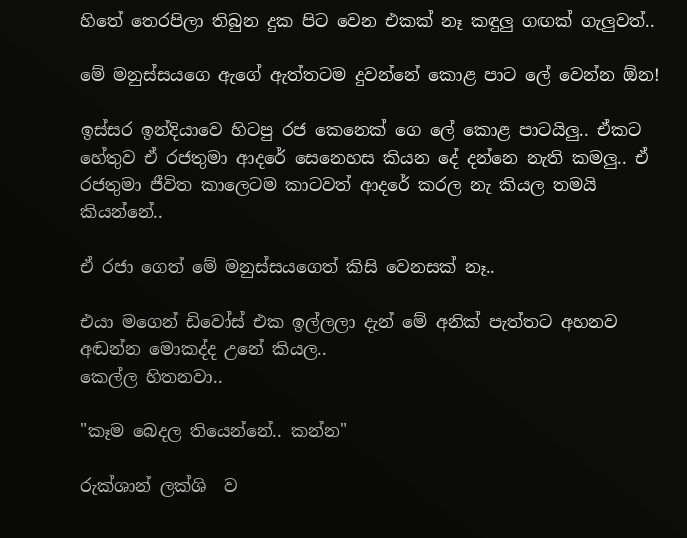හිතේ තෙරපිලා තිබුන දුක පිට වෙන එකක් නෑ කඳුලු ගඟක් ගැලුවත්..

මේ මනුස්සයගෙ ඇගේ ඇත්තටම දුවන්නේ කොළ පාට ලේ වෙන්න ඕන!

ඉස්සර ඉන්දියාවෙ හිටපු රජ කෙනෙක් ගෙ ලේ කොළ පාටයිලු.. ඒකට හේතුව ඒ රජතුමා ආදරේ සෙනෙහස කියන දේ දන්නෙ නැති කමලු.. ඒ රජතුමා ජීවිත කාලෙටම කාටවත් ආදරේ කරල නැ කියල තමයි කියන්නේ..

ඒ රජා ගෙත් මේ මනුස්සයගෙත් කිසි වෙනසක් නෑ..

එයා මගෙන් ඩිවෝස් එක ඉල්ලලා දැන් මේ අනික් පැත්තට අහනව අඬන්න මොකද්ද උනේ කියල..
කෙල්ල හිතනවා..

"කෑම බෙදල තියෙන්නේ.. කන්න"

රුක්ශාන් ලක්ශි  ව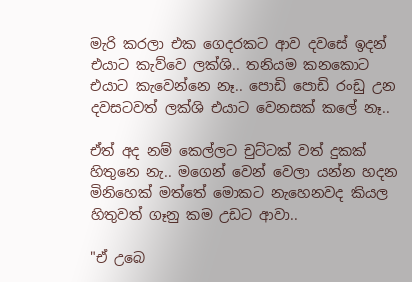මැරි කරලා එක ගෙදරකට ආව දවසේ ඉදන් එයාට කැව්වෙ ලක්ශි.. තනියම කනකොට එයාට කැවෙන්නෙ නෑ.. පොඩි පොඩි රංඩු උන දවසටවත් ලක්ශි එයාට වෙනසක් කලේ නෑ..

ඒත් අද නම් කෙල්ලට චුට්ටක් වත් දුකක් හිතුනෙ නැ.. මගෙන් වෙන් වෙලා යන්න හදන මිනිහෙක් මත්තේ මොකට නැහෙනවද කියල හිතුවත් ගෑනු කම උඩට ආවා..

"ඒ උබෙ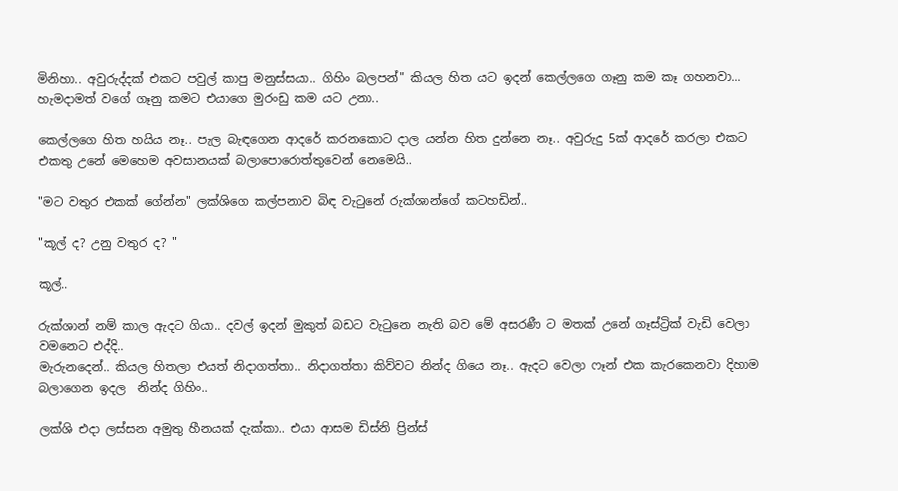මිනිහා.. අවුරුද්දක් එකට පවුල් කාපු මනුස්සයා.. ගිහිං බලපන්" කියල හිත යට ඉදන් කෙල්ලගෙ ගෑනු කම කෑ ගහනවා... හැමදාමත් වගේ ගෑනු කමට එයාගෙ මුරංඩු කම යට උනා..

කෙල්ලගෙ හිත හයිය නෑ.. පැල බැඳගෙන ආදරේ කරනකොට දාල යන්න හිත දුන්නෙ නෑ.. අවුරුදු 5ක් ආදරේ කරලා එකට එකතු උනේ මෙහෙම අවසානයක් බලාපොරොත්තුවෙන් නෙමෙයි..

"මට වතුර එකක් ගේන්න" ලක්ශිගෙ කල්පනාව බිඳ වැටුනේ රුක්ශාන්ගේ කටහඩින්..

"කූල් ද? උනු වතුර ද? "

කූල්..

රුක්ශාන් නම් කාල ඇදට ගියා.. දවල් ඉදන් මුකුත් බඩට වැටුනෙ නැති බව මේ අසරණී ට මතක් උනේ ගෑස්ට්‍රික් වැඩි වෙලා වමනෙට එද්දි..
මැරුනදෙන්.. කියල හිතලා එයත් නිදාගත්තා.. නිදාගත්තා කිව්වට නින්ද ගියෙ නෑ.. ඇදට වෙලා ෆෑන් එක කැරකෙනවා දිහාම බලාගෙන ඉදල  නින්ද ගිහිං..

ලක්ශි එදා ලස්සන අමුතු හීනයක් දැක්කා.. එයා ආසම ඩිස්නි ප්‍රින්ස්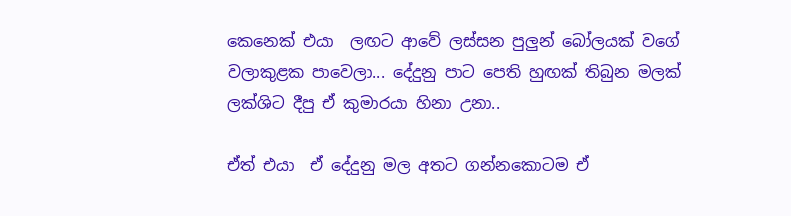කෙනෙක් එයා  ලඟට ආවේ ලස්සන පුලුන් බෝලයක් වගේ වලාකුළක පාවෙලා... දේදුනු පාට පෙති හුඟක් තිබුන මලක් ලක්ශිට දීපු ඒ කුමාරයා හිනා උනා..

ඒත් එයා  ඒ දේදුනු මල අතට ගන්නකොටම ඒ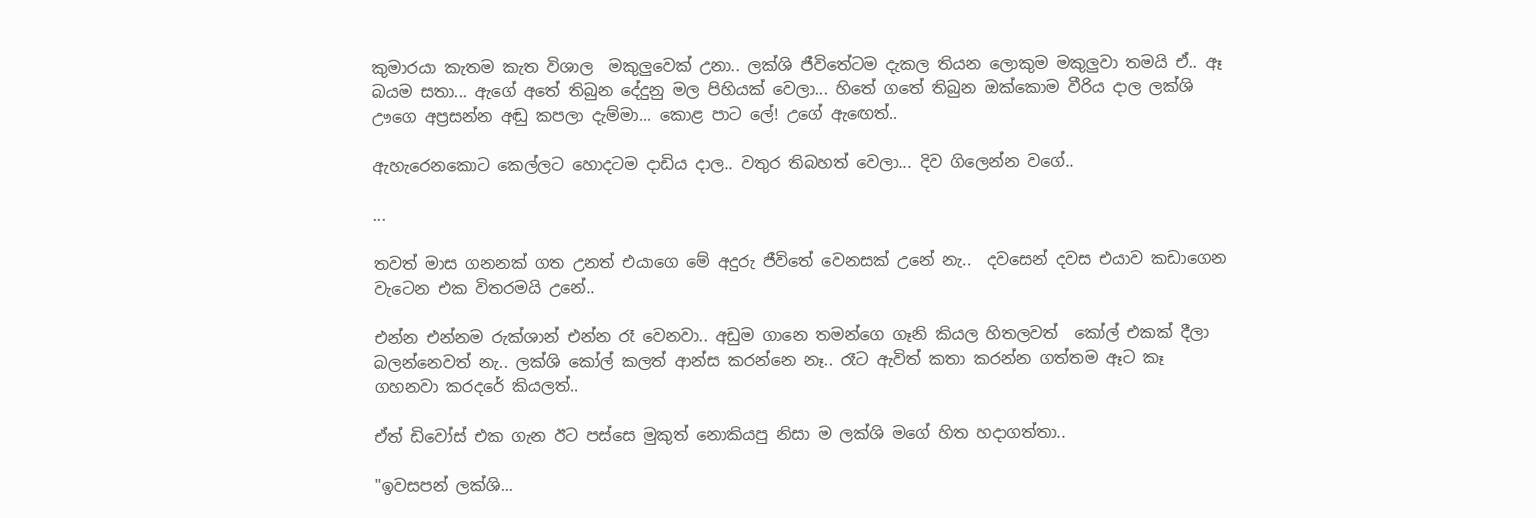කුමාරයා කැතම කැත විශාල  මකුලුවෙක් උනා.. ලක්ශි ජීවිතේටම දැකල තියන ලොකුම මකුලුවා තමයි ඒ.. ඈ බයම සතා... ඇගේ අතේ තිබුන දේදුනු මල පිහියක් වෙලා... හිතේ ගතේ තිබුන ඔක්කොම වීරිය දාල ලක්ශි  ඌගෙ අප්‍රසන්න අඬු කපලා දැම්මා... කොළ පාට ලේ! උගේ ඇඟෙත්..

ඇහැරෙනකොට කෙල්ලට හොදටම දාඩිය දාල.. වතුර තිබහත් වෙලා... දිව ගිලෙන්න වගේ..

...

තවත් මාස ගනනක් ගත උනත් එයාගෙ මේ අදුරු ජීවිතේ වෙනසක් උනේ නැ..  දවසෙන් දවස එයාව කඩාගෙන වැටෙන එක විතරමයි උනේ..

එන්න එන්නම රුක්ශාන් එන්න රෑ වෙනවා.. අඩුම ගානෙ තමන්ගෙ ගෑනි කියල හිතලවත්  කෝල් එකක් දීලා බලන්නෙවත් නැ.. ලක්ශි කෝල් කලත් ආන්ස කරන්නෙ නෑ.. රෑට ඇවිත් කතා කරන්න ගත්තම ඈට කෑ ගහනවා කරදරේ කියලත්..

ඒත් ඩිවෝස් එක ගැන ඊට පස්සෙ මුකුත් නොකියපු නිසා ම ලක්ශි මගේ හිත හදාගත්තා..

"ඉවසපන් ලක්ශි...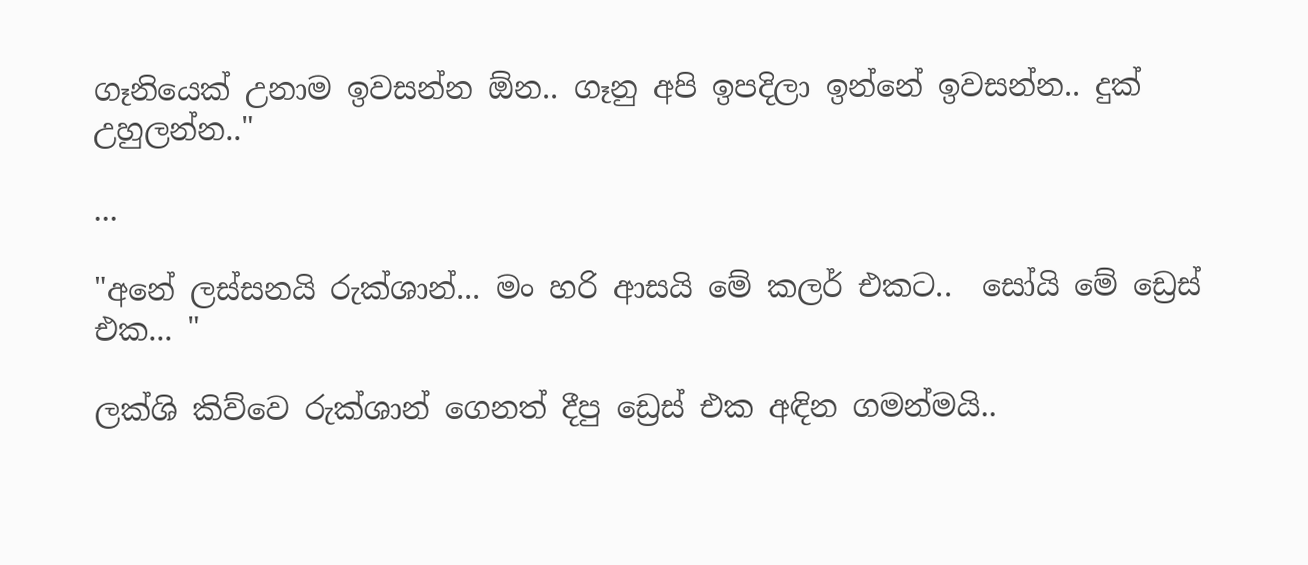ගෑනියෙක් උනාම ඉවසන්න ඕන.. ගෑනු අපි ඉපදිලා ඉන්නේ ඉවසන්න.. දුක් උහුලන්න.."

...

"අනේ ලස්සනයි රුක්ශාන්... මං හරි ආසයි මේ කලර් එකට..  සෝයි මේ ඩ්‍රෙස් එක... "

ලක්ශි කිව්වෙ රුක්ශාන් ගෙනත් දීපු ඩ්‍රෙස් එක අඳින ගමන්මයි..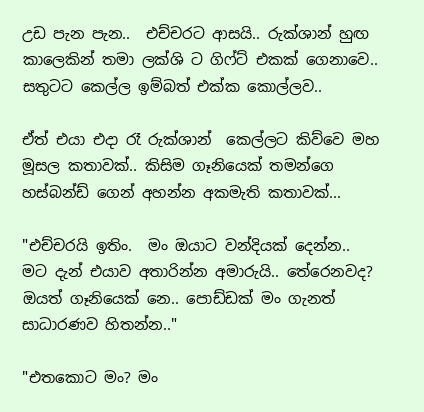උඩ පැන පැන..  එච්චරට ආසයි.. රුක්ශාන් හුඟ කාලෙකින් තමා ලක්ශි ට ගිෆ්ට් එකක් ගෙනාවෙ.. සතුටට කෙල්ල ඉම්බත් එක්ක කොල්ලව..

ඒත් එයා එදා රෑ රුක්ශාන්  කෙල්ලට කිව්වෙ මහ මූසල කතාවක්.. කිසිම ගෑනියෙක් තමන්ගෙ හස්බන්ඩ් ගෙන් අහන්න අකමැති කතාවක්...

"එච්චරයි ඉතිං.  මං ඔයාට වන්දියක් දෙන්න..  මට දැන් එයාව අතාරින්න අමාරුයි.. තේරෙනවද? ඔයත් ගෑනියෙක් නෙ.. පොඩ්ඩක් මං ගැනත් සාධාරණව හිතන්න.."

"එතකොට මං? මං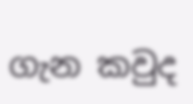ගැන කවුද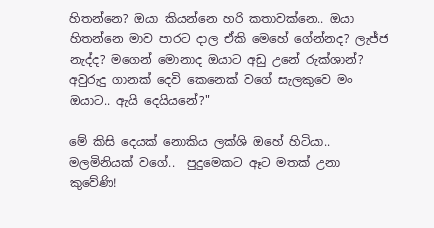හිතන්නෙ? ඔයා කියන්නෙ හරි කතාවක්නෙ.. ඔයා හිතන්නෙ මාව පාරට දාල ඒකි මෙහේ ගේන්නද? ලැජ්ජ නැද්ද? මගෙන් මොනාද ඔයාට අඩු උනේ රුක්ශාන්? අවුරුදු ගානක් දෙවි කෙනෙක් වගේ සැලකුවෙ මං ඔයාට.. ඇයි දෙයියනේ?"

මේ කිසි දෙයක් නොකිය ලක්ශි ඔහේ හිටියා.. මලමිනියක් වගේ..  පුදුමෙකට ඈට මතක් උනා කුවේණි!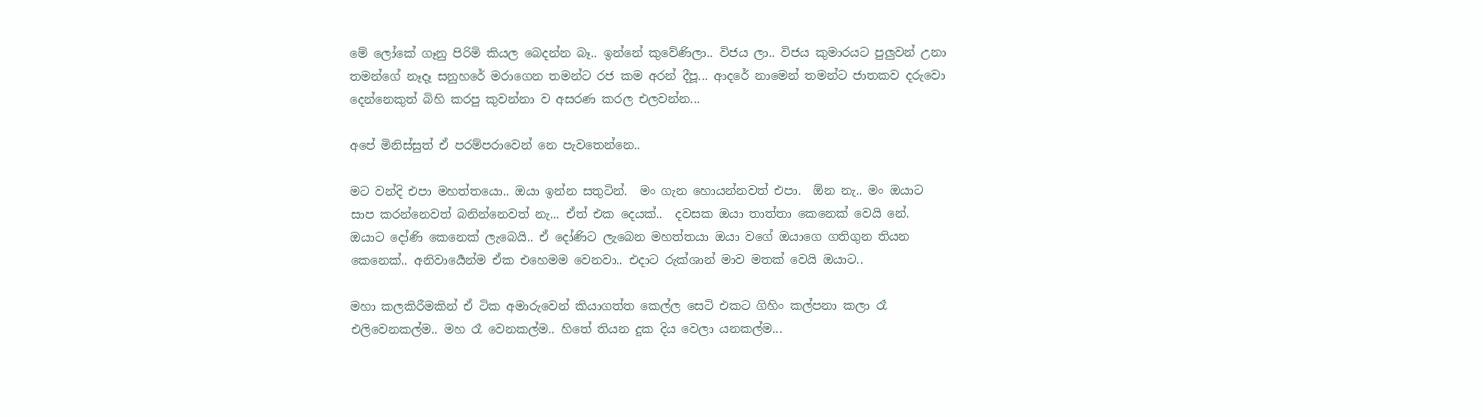මේ ලෝකේ ගෑනු පිරිමි කියල බෙදන්න බෑ.. ඉන්නේ කුවේණිලා.. විජය ලා.. විජය කුමාරයට පුලුවන් උනා  තමන්ගේ නෑදෑ සනුහරේ මරාගෙන තමන්ට රජ කම අරන් දීපූ... ආදරේ නාමෙන් තමන්ට ජාතකව දරුවො දෙන්නෙකුත් බිහි කරපු කුවන්නා ව අසරණ කරල එලවන්න...

අපේ මිනිස්සුත් ඒ පරම්පරාවෙන් නෙ පැවතෙන්නෙ..

මට වන්දි එපා මහත්තයො.. ඔයා ඉන්න සතුටින්.  මං ගැන හොයන්නවත් එපා.  ඕන නැ.. මං ඔයාට සාප කරන්නෙවත් බනින්නෙවත් නැ... ඒත් එක දෙයක්..  දවසක ඔයා තාත්තා කෙනෙක් වෙයි නේ.  ඔයාට දෝණි කෙනෙක් ලැබෙයි.. ඒ දෝණිට ලැබෙන මහත්තයා ඔයා වගේ ඔයාගෙ ගතිගුන තියන කෙනෙක්.. අනිවාර්‍යෙන්ම ඒක එහෙමම වෙනවා.. එදාට රුක්ශාන් මාව මතක් වෙයි ඔයාට..

මහා කලකිරීමකින් ඒ ටික අමාරුවෙන් කියාගත්ත කෙල්ල සෙටි එකට ගිහිං කල්පනා කලා රෑ එලිවෙනකල්ම.. මහ රෑ වෙනකල්ම.. හිතේ තියන දුක දිය වෙලා යනකල්ම...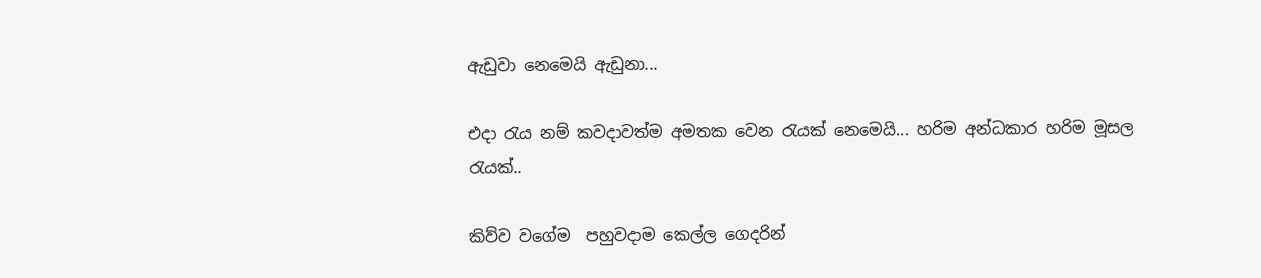ඇඩුවා නෙමෙයි ඇඩුනා...

එදා රැය නම් කවදාවත්ම අමතක වෙන රැයක් නෙමෙයි... හරිම අන්ධකාර හරිම මූසල රැයක්..

කිව්ව වගේම  පහුවදාම කෙල්ල ගෙදරින්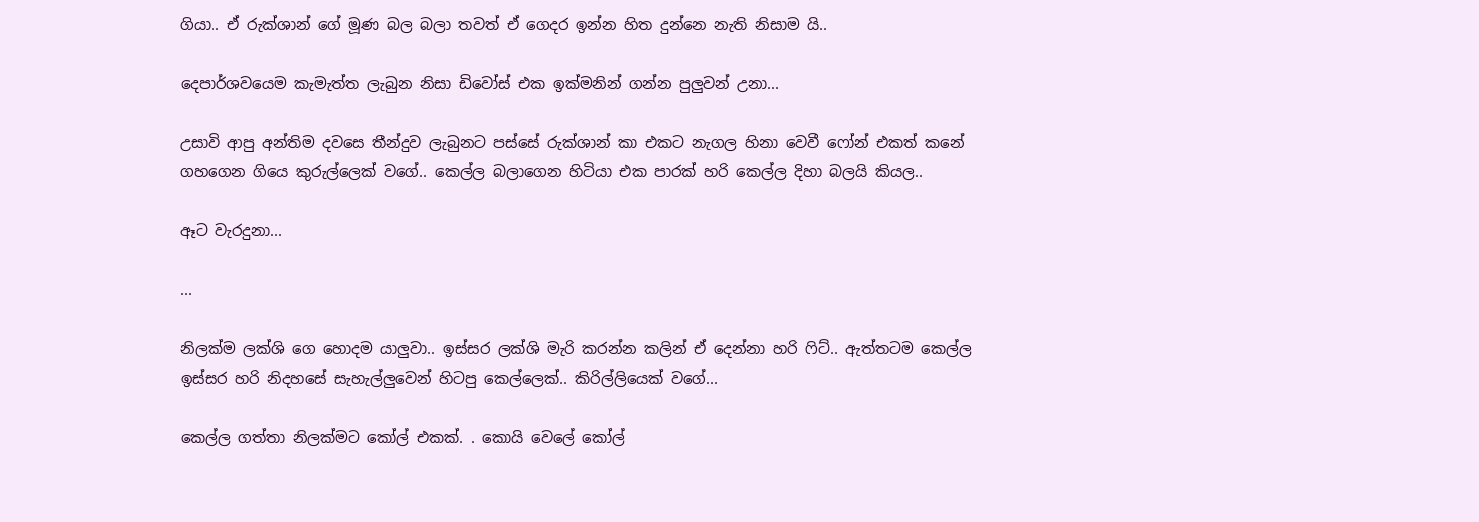ගියා.. ඒ රුක්ශාන් ගේ මූණ බල බලා තවත් ඒ ගෙදර ඉන්න හිත දුන්නෙ නැති නිසාම යි..

දෙපාර්ශවයෙම කැමැත්ත ලැබුන නිසා ඩිවෝස් එක ඉක්මනින් ගන්න පුලුවන් උනා...

උසාවි ආපු අන්තිම දවසෙ තීන්දුව ලැබුනට පස්සේ රුක්ශාන් කා එකට නැගල හිනා වෙවී ෆෝන් එකත් කනේ ගහගෙන ගියෙ කුරුල්ලෙක් වගේ.. කෙල්ල බලාගෙන හිටියා එක පාරක් හරි කෙල්ල දිහා බලයි කියල..

ඈට වැරදුනා...

...

නිලක්ම ලක්ශි ගෙ හොදම යාලුවා.. ඉස්සර ලක්ශි මැරි කරන්න කලින් ඒ දෙන්නා හරි ෆිට්.. ඇත්තටම කෙල්ල ඉස්සර හරි නිදහසේ සැහැල්ලුවෙන් හිටපු කෙල්ලෙක්.. කිරිල්ලියෙක් වගේ...

කෙල්ල ගත්තා නිලක්මට කෝල් එකක්. . කොයි වෙලේ කෝල්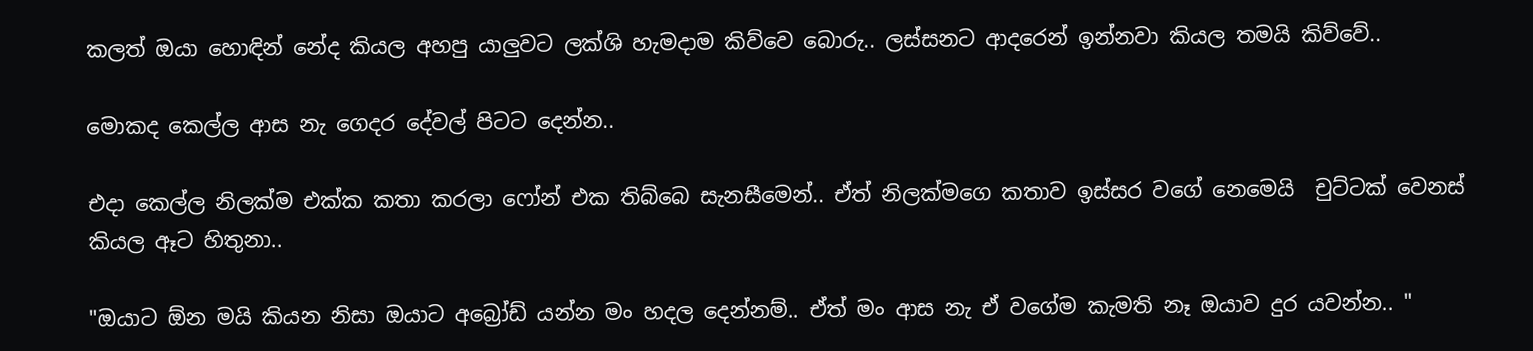කලත් ඔයා හොඳින් නේද කියල අහපු යාලුවට ලක්ශි හැමදාම කිව්වෙ බොරු.. ලස්සනට ආදරෙන් ඉන්නවා කියල තමයි කිව්වේ..

මොකද කෙල්ල ආස නැ ගෙදර දේවල් පිටට දෙන්න..

එදා කෙල්ල නිලක්ම එක්ක කතා කරලා ෆෝන් එක තිබ්බෙ සැනසීමෙන්.. ඒත් නිලක්මගෙ කතාව ඉස්සර වගේ නෙමෙයි  චුට්ටක් වෙනස් කියල ඈට හිතුනා..

"ඔයාට ඕන මයි කියන නිසා ඔයාට අබ්‍රෝඩ් යන්න මං හදල දෙන්නම්.. ඒත් මං ආස නැ ඒ වගේම කැමති නෑ ඔයාව දුර යවන්න.. "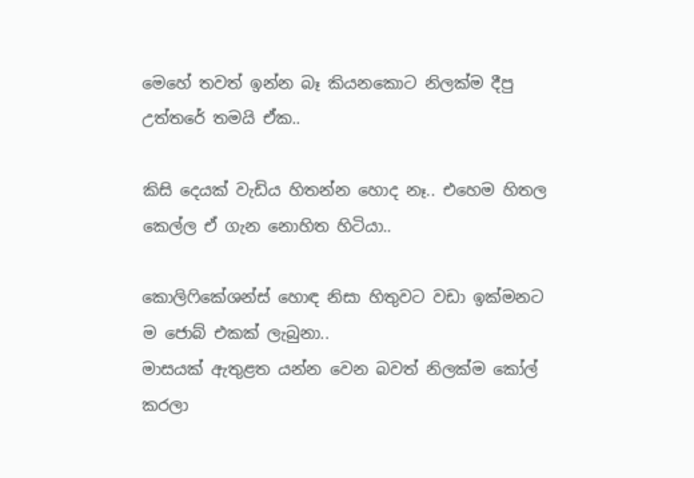මෙහේ තවත් ඉන්න බෑ කියනකොට නිලක්ම දීපු උත්තරේ තමයි ඒක..

කිසි දෙයක් වැඩිය හිතන්න හොද නෑ.. එහෙම හිතල කෙල්ල ඒ ගැන නොහිත හිටියා..

කොලිෆිකේශන්ස් හොඳ නිසා හිතුවට වඩා ඉක්මනට ම ජොබ් එකක් ලැබුනා..
මාසයක් ඇතුළත යන්න වෙන බවත් නිලක්ම කෝල් කරලා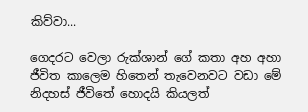කිව්වා...

ගෙදරට වෙලා රුක්ශාන් ගේ කතා අහ අහා ජීවිත කාලෙම හිතෙන් තැවෙනවට වඩා මේ නිදහස් ජීවිතේ හොදයි කියලත්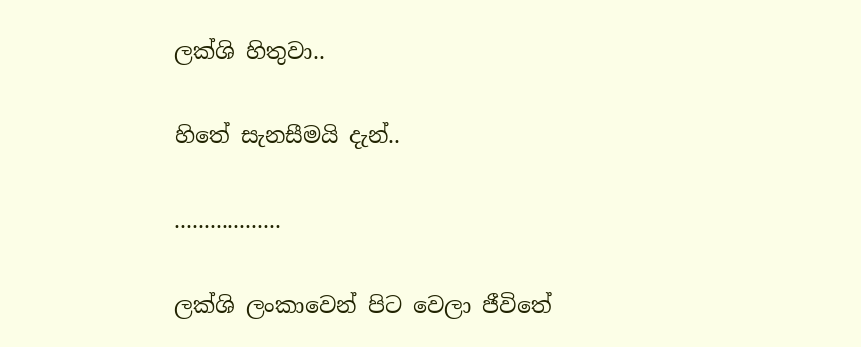ලක්ශි හිතුවා..

හිතේ සැනසීමයි දැන්..

..................

ලක්ශි ලංකාවෙන් පිට වෙලා ජීවිතේ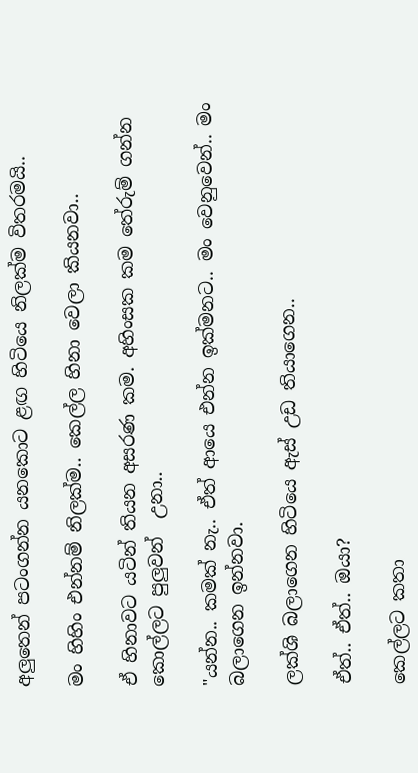අලුතෙන් පටංගන්න යනකොට ළඟ හිටියෙ නිලක්ම විතරමයි..

මං හිහිං එන්නම් නිලක්ම.. කෙල්ල හිනා වෙලා කියනවා..

ඒ හිනාවට යටින් තියන අසරණ කම. අහිංසක කම තේරුම් ගන්න කොල්ලට පුලුවන්  උනා..

"යන්න.. කමක් නැ.. ඒත් ආයෙ එන්න ඉක්මනට.. මං වෙනුවෙන්.. මං බලාගෙන ඉන්නවා.

ලක්ශි බලාගෙන හිටියෙ ඇස් උඩ තියාගෙන..

ඒත්.. ඒත්.. ඔයා?

කෙල්ලට කතා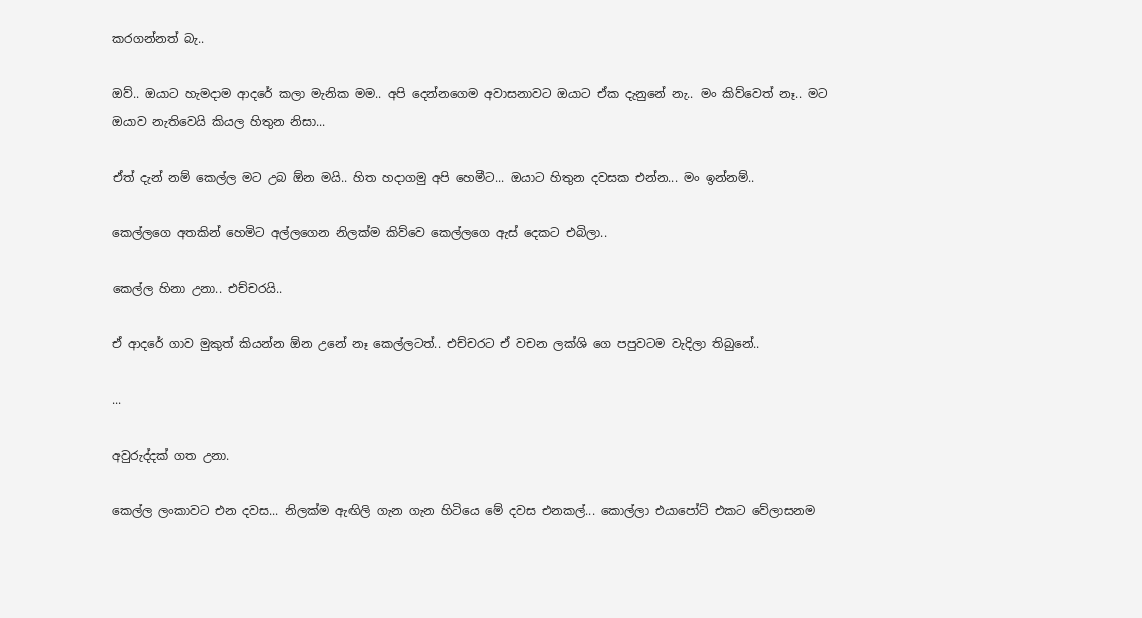කරගන්නත් බැ..

ඔව්.. ඔයාට හැමදාම ආදරේ කලා මැනික මම.. අපි දෙන්නගෙම අවාසනාවට ඔයාට ඒක දැනුනේ නැ.. මං කිව්වෙත් නෑ.. මට ඔයාව නැතිවෙයි කියල හිතුන නිසා...

ඒත් දැන් නම් කෙල්ල මට උබ ඕන මයි.. හිත හදාගමු අපි හෙමීට... ඔයාට හිතුන දවසක එන්න... මං ඉන්නම්..

කෙල්ලගෙ අතකින් හෙමිට අල්ලගෙන නිලක්ම කිව්වෙ කෙල්ලගෙ ඇස් දෙකට එබිලා..

කෙල්ල හිනා උනා.. එච්චරයි..

ඒ ආදරේ ගාව මුකුත් කියන්න ඕන උනේ නෑ කෙල්ලටත්.. එච්චරට ඒ වචන ලක්ශි ගෙ පපුවටම වැදිලා තිබුනේ..

...

අවුරුද්දක් ගත උනා.

කෙල්ල ලංකාවට එන දවස... නිලක්ම ඇඟිලි ගැන ගැන හිටියෙ මේ දවස එනකල්... කොල්ලා එයාපෝට් එකට වේලාසනම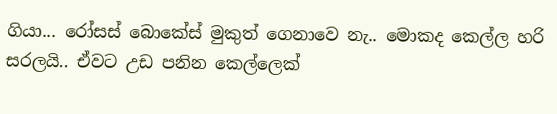ගියා... රෝසස් බොකේස් මුකුත් ගෙනාවෙ නැ.. මොකද කෙල්ල හරි සරලයි.. ඒවට උඩ පනින කෙල්ලෙක්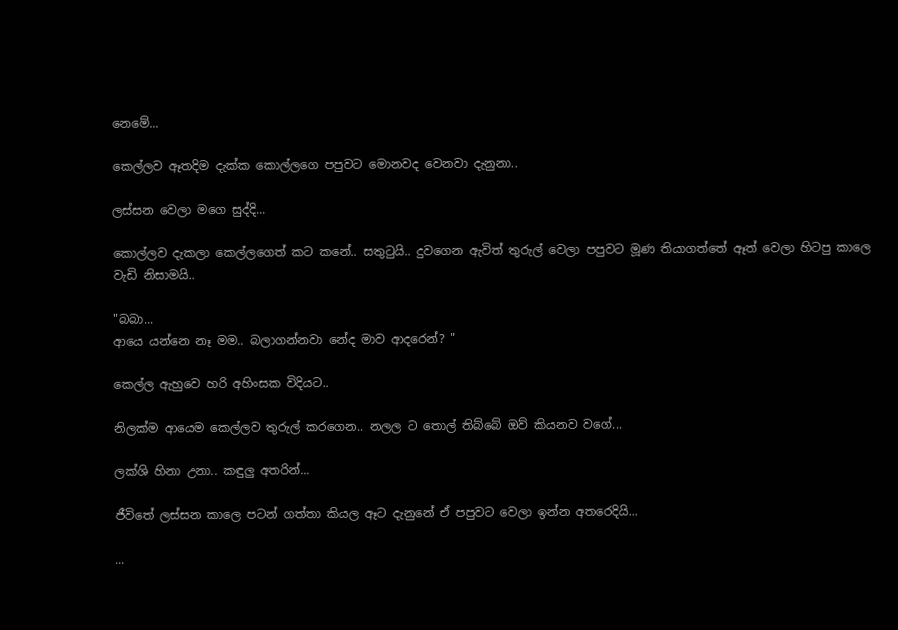නෙමේ...

කෙල්ලව ඈතදිම දැක්ක කොල්ලගෙ පපුවට මොනවද වෙනවා දැනුනා..

ලස්සන වෙලා මගෙ සුද්දි...

කොල්ලව දැකලා කෙල්ලගෙත් කට කනේ.. සතුටුයි.. දුවගෙන ඇවිත් තුරුල් වෙලා පපුවට මූණ තියාගත්තේ ඈත් වෙලා හිටපු කාලෙ වැඩි නිසාමයි..

"බබා...
ආයෙ යන්නෙ නෑ මම.. බලාගන්නවා නේද මාව ආදරෙන්? "

කෙල්ල ඇහුවෙ හරි අහිංසක විදියට..

නිලක්ම ආයෙම කෙල්ලව තුරුල් කරගෙන.. නලල ට තොල් තිබ්බේ ඔව් කියනව වගේ...

ලක්ශි හිනා උනා.. කඳුලු අතරින්...

ජීවිතේ ලස්සන කාලෙ පටන් ගත්තා කියල ඈට දැනුනේ ඒ පපුවට වෙලා ඉන්න අතරෙදියි...

...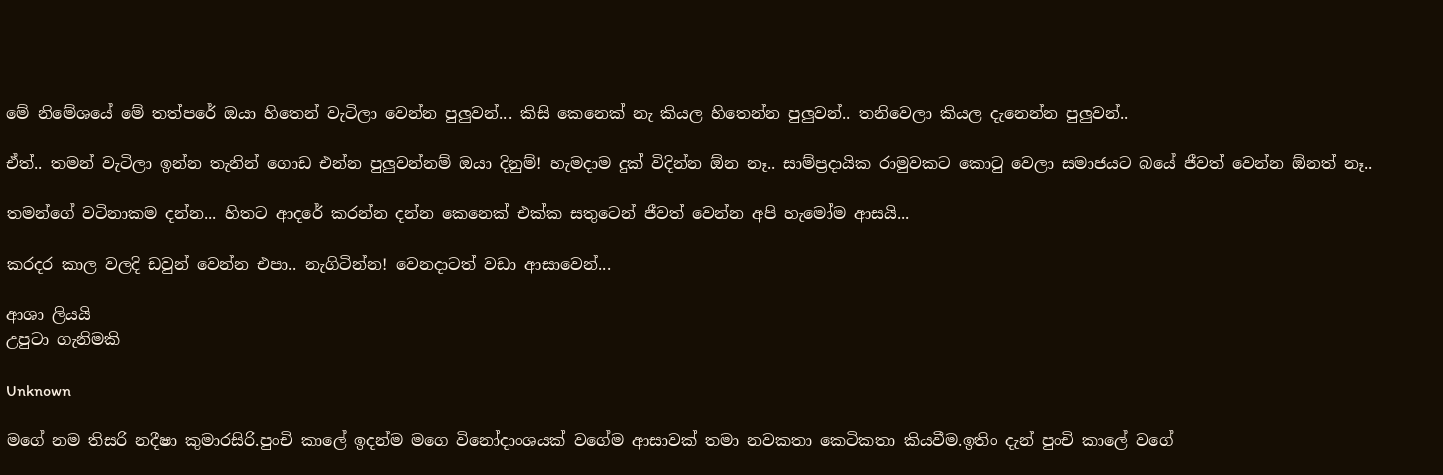මේ නිමේශයේ මේ තත්පරේ ඔයා හිතෙන් වැටිලා වෙන්න පුලුවන්... කිසි කෙනෙක් නැ කියල හිතෙන්න පුලුවන්.. තනිවෙලා කියල දැනෙන්න පුලුවන්..

ඒත්.. තමන් වැටිලා ඉන්න තැනින් ගොඩ එන්න පුලුවන්නම් ඔයා දිනුම්! හැමදාම දුක් විදින්න ඕන නෑ.. සාම්ප්‍රදායික රාමුවකට කොටු වෙලා සමාජයට බයේ ජීවත් වෙන්න ඕනත් නෑ..

තමන්ගේ වටිනාකම දන්න... හිතට ආදරේ කරන්න දන්න කෙනෙක් එක්ක සතුටෙන් ජීවත් වෙන්න අපි හැමෝම ආසයි...

කරදර කාල වලදි ඩවුන් වෙන්න එපා.. නැගිටින්න! වෙනදාටත් වඩා ආසාවෙන්...

ආශා ලියයි
උපුටා ගැනිමකි

Unknown

මගේ නම තිසරි නදීෂා කුමාරසිරි.පුංචි කාලේ ඉදන්ම මගෙ විනෝදාංශයක් වගේම ආසාවක් තමා නවකතා කෙටිකතා කියවීම.ඉතිං දැන් පුංචි කාලේ වගේ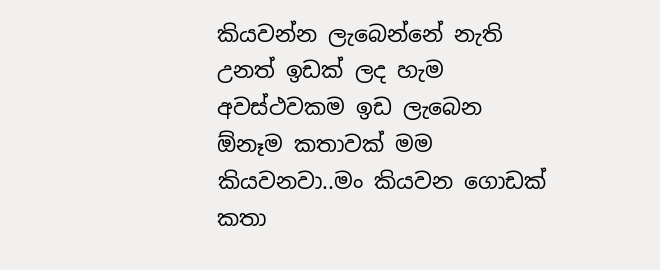කියවන්න ලැබෙන්නේ නැති උනත් ඉඩක් ලද හැම අවස්ථවකම ඉඩ ලැබෙන ඕනෑම කතාවක් මම කියවනවා..මං කියවන ගොඩක් කතා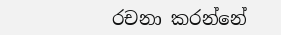රචනා කරන්නේ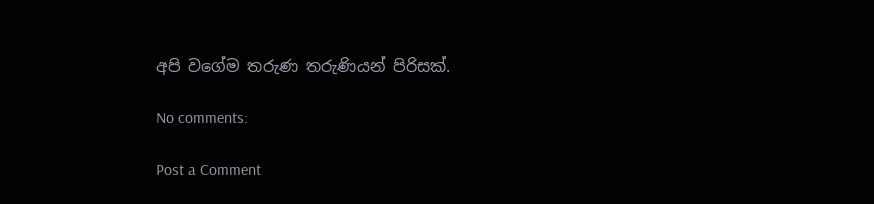අපි වගේම තරුණ තරුණියන් පිරිසක්.

No comments:

Post a Comment